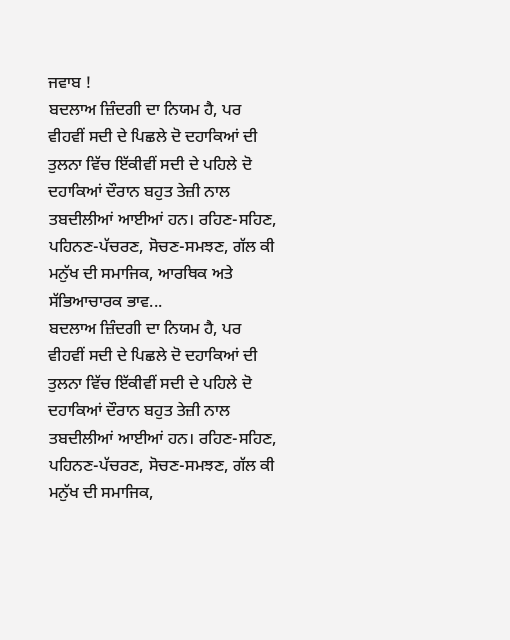ਜਵਾਬ !
ਬਦਲਾਅ ਜ਼ਿੰਦਗੀ ਦਾ ਨਿਯਮ ਹੈ, ਪਰ ਵੀਹਵੀਂ ਸਦੀ ਦੇ ਪਿਛਲੇ ਦੋ ਦਹਾਕਿਆਂ ਦੀ ਤੁਲਨਾ ਵਿੱਚ ਇੱਕੀਵੀਂ ਸਦੀ ਦੇ ਪਹਿਲੇ ਦੋ ਦਹਾਕਿਆਂ ਦੌਰਾਨ ਬਹੁਤ ਤੇਜ਼ੀ ਨਾਲ ਤਬਦੀਲੀਆਂ ਆਈਆਂ ਹਨ। ਰਹਿਣ-ਸਹਿਣ, ਪਹਿਨਣ-ਪੱਚਰਣ, ਸੋਚਣ-ਸਮਝਣ, ਗੱਲ ਕੀ ਮਨੁੱਖ ਦੀ ਸਮਾਜਿਕ, ਆਰਥਿਕ ਅਤੇ ਸੱਭਿਆਚਾਰਕ ਭਾਵ...
ਬਦਲਾਅ ਜ਼ਿੰਦਗੀ ਦਾ ਨਿਯਮ ਹੈ, ਪਰ ਵੀਹਵੀਂ ਸਦੀ ਦੇ ਪਿਛਲੇ ਦੋ ਦਹਾਕਿਆਂ ਦੀ ਤੁਲਨਾ ਵਿੱਚ ਇੱਕੀਵੀਂ ਸਦੀ ਦੇ ਪਹਿਲੇ ਦੋ ਦਹਾਕਿਆਂ ਦੌਰਾਨ ਬਹੁਤ ਤੇਜ਼ੀ ਨਾਲ ਤਬਦੀਲੀਆਂ ਆਈਆਂ ਹਨ। ਰਹਿਣ-ਸਹਿਣ, ਪਹਿਨਣ-ਪੱਚਰਣ, ਸੋਚਣ-ਸਮਝਣ, ਗੱਲ ਕੀ ਮਨੁੱਖ ਦੀ ਸਮਾਜਿਕ,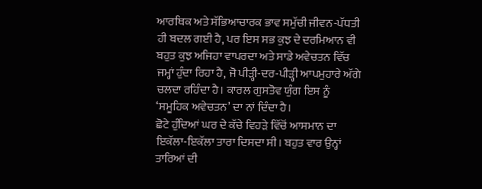ਆਰਥਿਕ ਅਤੇ ਸੱਭਿਆਚਾਰਕ ਭਾਵ ਸਮੁੱਚੀ ਜੀਵਨ-ਪੱਧਤੀ ਹੀ ਬਦਲ ਗਈ ਹੈ, ਪਰ ਇਸ ਸਭ ਕੁਝ ਦੇ ਦਰਮਿਆਨ ਵੀ ਬਹੁਤ ਕੁਝ ਅਜਿਹਾ ਵਾਪਰਦਾ ਅਤੇ ਸਾਡੇ ਅਵੇਚਤਨ ਵਿੱਚ ਜਮ੍ਹਾਂ ਹੁੰਦਾ ਰਿਹਾ ਹੈ, ਜੋ ਪੀੜ੍ਹੀ-ਦਰ-ਪੀੜ੍ਹੀ ਆਪਮੁਹਾਰੇ ਅੱਗੇ ਚਲਦਾ ਰਹਿੰਦਾ ਹੈ। ਕਾਰਲ ਗੁਸਤੋਵ ਯੁੰਗ ਇਸ ਨੂੰ ‘ਸਮੂਹਿਕ ਅਵੇਚਤਨ’ ਦਾ ਨਾਂ ਦਿੰਦਾ ਹੈ।
ਛੋਟੇ ਹੁੰਦਿਆਂ ਘਰ ਦੇ ਕੱਚੇ ਵਿਹੜੇ ਵਿੱਚੋਂ ਆਸਮਾਨ ਦਾ ਇਕੱਲਾ-ਇਕੱਲਾ ਤਾਰਾ ਦਿਸਦਾ ਸੀ। ਬਹੁਤ ਵਾਰ ਉਨ੍ਹਾਂ ਤਾਰਿਆਂ ਦੀ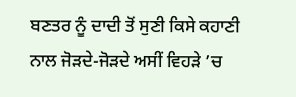ਬਣਤਰ ਨੂੰ ਦਾਦੀ ਤੋਂ ਸੁਣੀ ਕਿਸੇ ਕਹਾਣੀ ਨਾਲ ਜੋੜਦੇ-ਜੋੜਦੇ ਅਸੀਂ ਵਿਹੜੇ ’ਚ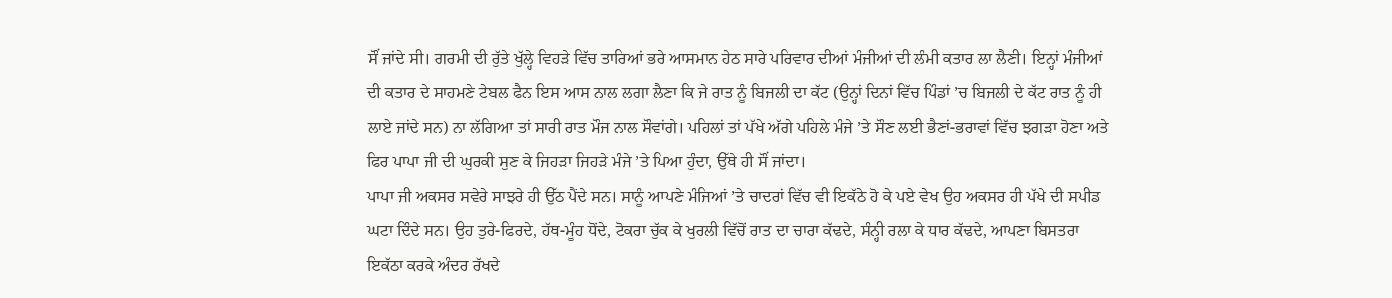ਸੌਂ ਜਾਂਦੇ ਸੀ। ਗਰਮੀ ਦੀ ਰੁੱਤੇ ਖੁੱਲ੍ਹੇ ਵਿਹੜੇ ਵਿੱਚ ਤਾਰਿਆਂ ਭਰੇ ਆਸਮਾਨ ਹੇਠ ਸਾਰੇ ਪਰਿਵਾਰ ਦੀਆਂ ਮੰਜੀਆਂ ਦੀ ਲੰਮੀ ਕਤਾਰ ਲਾ ਲੈਣੀ। ਇਨ੍ਹਾਂ ਮੰਜੀਆਂ ਦੀ ਕਤਾਰ ਦੇ ਸਾਹਮਣੇ ਟੇਬਲ ਫੈਨ ਇਸ ਆਸ ਨਾਲ ਲਗਾ ਲੈਣਾ ਕਿ ਜੇ ਰਾਤ ਨੂੰ ਬਿਜਲੀ ਦਾ ਕੱਟ (ਉਨ੍ਹਾਂ ਦਿਨਾਂ ਵਿੱਚ ਪਿੰਡਾਂ ’ਚ ਬਿਜਲੀ ਦੇ ਕੱਟ ਰਾਤ ਨੂੰ ਹੀ ਲਾਏ ਜਾਂਦੇ ਸਨ) ਨਾ ਲੱਗਿਆ ਤਾਂ ਸਾਰੀ ਰਾਤ ਮੌਜ ਨਾਲ ਸੌਵਾਂਗੇ। ਪਹਿਲਾਂ ਤਾਂ ਪੱਖੇ ਅੱਗੇ ਪਹਿਲੇ ਮੰਜੇ ’ਤੇ ਸੌਣ ਲਈ ਭੈਣਾਂ-ਭਰਾਵਾਂ ਵਿੱਚ ਝਗੜਾ ਹੋਣਾ ਅਤੇ ਫਿਰ ਪਾਪਾ ਜੀ ਦੀ ਘੁਰਕੀ ਸੁਣ ਕੇ ਜਿਹੜਾ ਜਿਹੜੇ ਮੰਜੇ ’ਤੇ ਪਿਆ ਹੁੰਦਾ, ਉੱਥੇ ਹੀ ਸੌਂ ਜਾਂਦਾ।
ਪਾਪਾ ਜੀ ਅਕਸਰ ਸਵੇਰੇ ਸਾਝਰੇ ਹੀ ਉੱਠ ਪੈਂਦੇ ਸਨ। ਸਾਨੂੰ ਆਪਣੇ ਮੰਜਿਆਂ ’ਤੇ ਚਾਦਰਾਂ ਵਿੱਚ ਵੀ ਇਕੱਠੇ ਹੋ ਕੇ ਪਏ ਵੇਖ ਉਹ ਅਕਸਰ ਹੀ ਪੱਖੇ ਦੀ ਸਪੀਡ ਘਟਾ ਦਿੰਦੇ ਸਨ। ਉਹ ਤੁਰੇ-ਫਿਰਦੇ, ਹੱਥ-ਮੂੰਹ ਧੋਂਦੇ, ਟੋਕਰਾ ਚੁੱਕ ਕੇ ਖੁਰਲੀ ਵਿੱਚੋਂ ਰਾਤ ਦਾ ਚਾਰਾ ਕੱਢਦੇ, ਸੰਨ੍ਹੀ ਰਲਾ ਕੇ ਧਾਰ ਕੱਢਦੇ, ਆਪਣਾ ਬਿਸਤਰਾ ਇਕੱਠਾ ਕਰਕੇ ਅੰਦਰ ਰੱਖਦੇ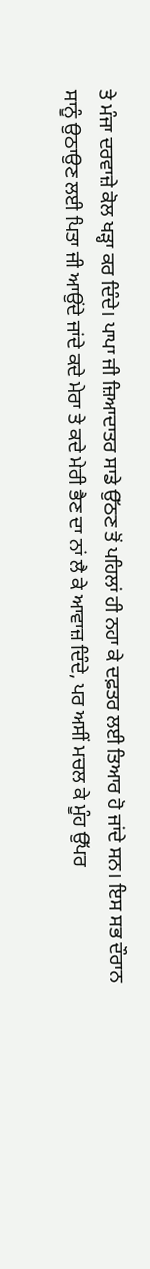ਤੇ ਮੰਜਾ ਦਰਵਾਜ਼ੇ ਕੋਲ ਖੜ੍ਹਾ ਕਰ ਦਿੰਦੇ। ਪਾਪਾ ਜੀ ਜ਼ਿਆਦਾਤਰ ਸਾਡੇ ਉੱਠਣ ਤੋਂ ਪਹਿਲਾਂ ਹੀ ਨਹਾ ਕੇ ਦਫ਼ਤਰ ਲਈ ਤਿਆਰ ਹੋ ਜਾਂਦੇ ਸਨ। ਇਸ ਸਭ ਦੌਰਾਨ ਸਾਨੂੰ ਉਠਾਉਣ ਲਈ ਪਿਤਾ ਜੀ ਆਉਂਦੇ ਜਾਂਦੇ ਕਦੇ ਮੇਰਾ ਤੇ ਕਦੇ ਮੇਰੀ ਭੈਣ ਦਾ ਨਾਂ ਲੈ ਕੇ ਆਵਾਜ਼ ਦਿੰਦੇ, ਪਰ ਅਸੀਂ ਮਚਲ ਕੇ ਮੂੰਹ ਉੱਪਰ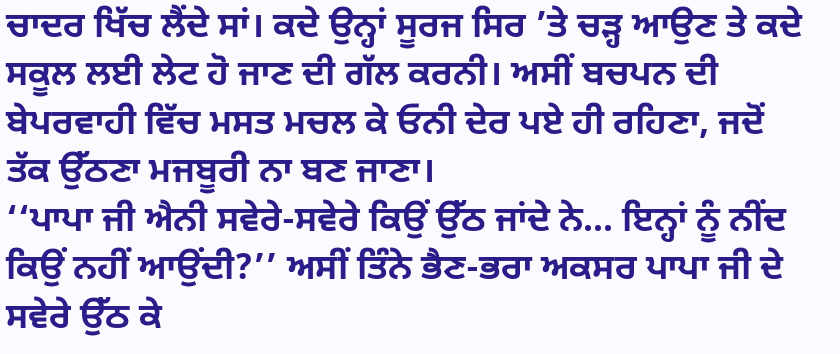ਚਾਦਰ ਖਿੱਚ ਲੈਂਦੇ ਸਾਂ। ਕਦੇ ਉਨ੍ਹਾਂ ਸੂਰਜ ਸਿਰ ’ਤੇ ਚੜ੍ਹ ਆਉਣ ਤੇ ਕਦੇ ਸਕੂਲ ਲਈ ਲੇਟ ਹੋ ਜਾਣ ਦੀ ਗੱਲ ਕਰਨੀ। ਅਸੀਂ ਬਚਪਨ ਦੀ ਬੇਪਰਵਾਹੀ ਵਿੱਚ ਮਸਤ ਮਚਲ ਕੇ ਓਨੀ ਦੇਰ ਪਏ ਹੀ ਰਹਿਣਾ, ਜਦੋਂ ਤੱਕ ਉੱਠਣਾ ਮਜਬੂਰੀ ਨਾ ਬਣ ਜਾਣਾ।
‘‘ਪਾਪਾ ਜੀ ਐਨੀ ਸਵੇਰੇ-ਸਵੇਰੇ ਕਿਉਂ ਉੱਠ ਜਾਂਦੇ ਨੇ... ਇਨ੍ਹਾਂ ਨੂੰ ਨੀਂਦ ਕਿਉਂ ਨਹੀਂ ਆਉਂਦੀ?’’ ਅਸੀਂ ਤਿੰਨੇ ਭੈਣ-ਭਰਾ ਅਕਸਰ ਪਾਪਾ ਜੀ ਦੇ ਸਵੇਰੇ ਉੱਠ ਕੇ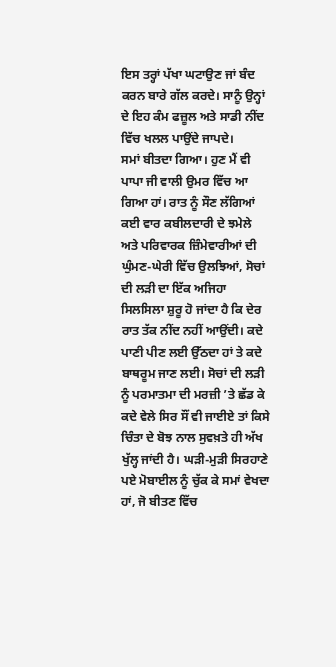ਇਸ ਤਰ੍ਹਾਂ ਪੱਖਾ ਘਟਾਉਣ ਜਾਂ ਬੰਦ ਕਰਨ ਬਾਰੇ ਗੱਲ ਕਰਦੇ। ਸਾਨੂੰ ਉਨ੍ਹਾਂ ਦੇ ਇਹ ਕੰਮ ਫਜ਼ੂਲ ਅਤੇ ਸਾਡੀ ਨੀਂਦ ਵਿੱਚ ਖਲਲ ਪਾਉਂਦੇ ਜਾਪਦੇ।
ਸਮਾਂ ਬੀਤਦਾ ਗਿਆ। ਹੁਣ ਮੈਂ ਵੀ ਪਾਪਾ ਜੀ ਵਾਲੀ ਉਮਰ ਵਿੱਚ ਆ ਗਿਆ ਹਾਂ। ਰਾਤ ਨੂੰ ਸੌਣ ਲੱਗਿਆਂ ਕਈ ਵਾਰ ਕਬੀਲਦਾਰੀ ਦੇ ਝਮੇਲੇ ਅਤੇ ਪਰਿਵਾਰਕ ਜ਼ਿੰਮੇਵਾਰੀਆਂ ਦੀ ਘੁੰਮਣ-ਘੇਰੀ ਵਿੱਚ ਉਲਝਿਆਂ, ਸੋਚਾਂ ਦੀ ਲੜੀ ਦਾ ਇੱਕ ਅਜਿਹਾ ਸਿਲਸਿਲਾ ਸ਼ੁਰੂ ਹੋ ਜਾਂਦਾ ਹੈ ਕਿ ਦੇਰ ਰਾਤ ਤੱਕ ਨੀਂਦ ਨਹੀਂ ਆਉਂਦੀ। ਕਦੇ ਪਾਣੀ ਪੀਣ ਲਈ ਉੱਠਦਾ ਹਾਂ ਤੇ ਕਦੇ ਬਾਥਰੂਮ ਜਾਣ ਲਈ। ਸੋਚਾਂ ਦੀ ਲੜੀ ਨੂੰ ਪਰਮਾਤਮਾ ਦੀ ਮਰਜ਼ੀ ’ਤੇ ਛੱਡ ਕੇ ਕਦੇ ਵੇਲੇ ਸਿਰ ਸੌਂ ਵੀ ਜਾਈਏ ਤਾਂ ਕਿਸੇ ਚਿੰਤਾ ਦੇ ਬੋਝ ਨਾਲ ਸੁਵਖ਼ਤੇ ਹੀ ਅੱਖ ਖੁੱਲ੍ਹ ਜਾਂਦੀ ਹੈ। ਘੜੀ-ਮੁੜੀ ਸਿਰਹਾਣੇ ਪਏ ਮੋਬਾਈਲ ਨੂੰ ਚੁੱਕ ਕੇ ਸਮਾਂ ਵੇਖਦਾ ਹਾਂ, ਜੋ ਬੀਤਣ ਵਿੱਚ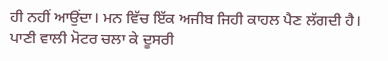ਹੀ ਨਹੀਂ ਆਉਂਦਾ। ਮਨ ਵਿੱਚ ਇੱਕ ਅਜੀਬ ਜਿਹੀ ਕਾਹਲ ਪੈਣ ਲੱਗਦੀ ਹੈ। ਪਾਣੀ ਵਾਲੀ ਮੋਟਰ ਚਲਾ ਕੇ ਦੂਸਰੀ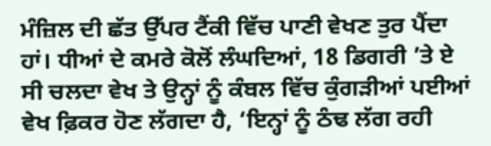ਮੰਜ਼ਿਲ ਦੀ ਛੱਤ ਉੱਪਰ ਟੈਂਕੀ ਵਿੱਚ ਪਾਣੀ ਵੇਖਣ ਤੁਰ ਪੈਂਦਾ ਹਾਂ। ਧੀਆਂ ਦੇ ਕਮਰੇ ਕੋਲੋਂ ਲੰਘਦਿਆਂ, 18 ਡਿਗਰੀ ’ਤੇ ਏ ਸੀ ਚਲਦਾ ਵੇਖ ਤੇ ਉਨ੍ਹਾਂ ਨੂੰ ਕੰਬਲ ਵਿੱਚ ਕੁੰਗੜੀਆਂ ਪਈਆਂ ਵੇਖ ਫ਼ਿਕਰ ਹੋਣ ਲੱਗਦਾ ਹੈ, ‘ਇਨ੍ਹਾਂ ਨੂੰ ਠੰਢ ਲੱਗ ਰਹੀ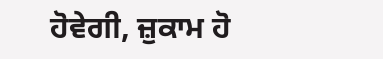ਹੋਵੇਗੀ, ਜ਼ੁਕਾਮ ਹੋ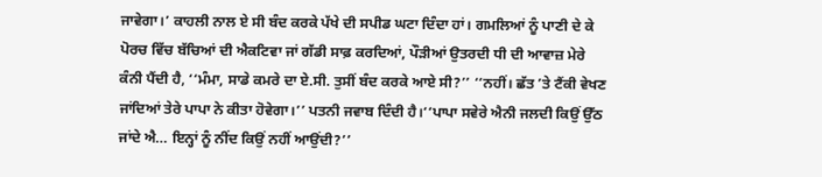ਜਾਵੇਗਾ।’ ਕਾਹਲੀ ਨਾਲ ਏ ਸੀ ਬੰਦ ਕਰਕੇ ਪੱਖੇ ਦੀ ਸਪੀਡ ਘਟਾ ਦਿੰਦਾ ਹਾਂ। ਗਮਲਿਆਂ ਨੂੰ ਪਾਣੀ ਦੇ ਕੇ ਪੋਰਚ ਵਿੱਚ ਬੱਚਿਆਂ ਦੀ ਐਕਟਿਵਾ ਜਾਂ ਗੱਡੀ ਸਾਫ਼ ਕਰਦਿਆਂ, ਪੌੜੀਆਂ ਉਤਰਦੀ ਧੀ ਦੀ ਆਵਾਜ਼ ਮੇਰੇ ਕੰਨੀ ਪੈਂਦੀ ਹੈ, ‘‘ਮੰਮਾ, ਸਾਡੇ ਕਮਰੇ ਦਾ ਏ.ਸੀ. ਤੁਸੀਂ ਬੰਦ ਕਰਕੇ ਆਏ ਸੀ?’’ ‘‘ਨਹੀਂ। ਛੱਤ ’ਤੇ ਟੈਂਕੀ ਵੇਖਣ ਜਾਂਦਿਆਂ ਤੇਰੇ ਪਾਪਾ ਨੇ ਕੀਤਾ ਹੋਵੇਗਾ।’’ ਪਤਨੀ ਜਵਾਬ ਦਿੰਦੀ ਹੈ।‘‘ਪਾਪਾ ਸਵੇਰੇ ਐਨੀ ਜਲਦੀ ਕਿਉਂ ਉੱਠ ਜਾਂਦੇ ਐ... ਇਨ੍ਹਾਂ ਨੂੰ ਨੀਂਦ ਕਿਉਂ ਨਹੀਂ ਆਉਂਦੀ?’’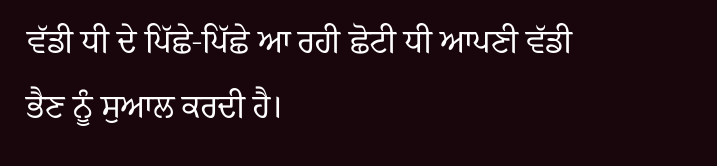ਵੱਡੀ ਧੀ ਦੇ ਪਿੱਛੇ-ਪਿੱਛੇ ਆ ਰਹੀ ਛੋਟੀ ਧੀ ਆਪਣੀ ਵੱਡੀ ਭੈਣ ਨੂੰ ਸੁਆਲ ਕਰਦੀ ਹੈ।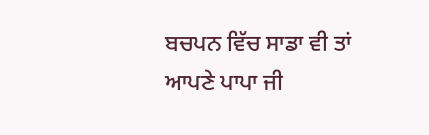ਬਚਪਨ ਵਿੱਚ ਸਾਡਾ ਵੀ ਤਾਂ ਆਪਣੇ ਪਾਪਾ ਜੀ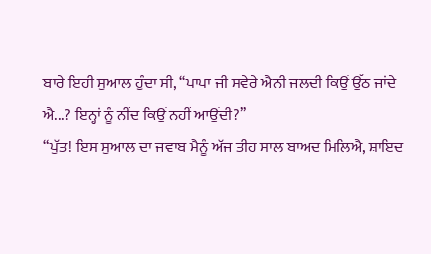ਬਾਰੇ ਇਹੀ ਸੁਆਲ ਹੁੰਦਾ ਸੀ, ‘‘ਪਾਪਾ ਜੀ ਸਵੇਰੇ ਐਨੀ ਜਲਦੀ ਕਿਉਂ ਉੱਠ ਜਾਂਦੇ ਐ...? ਇਨ੍ਹਾਂ ਨੂੰ ਨੀਂਦ ਕਿਉਂ ਨਹੀਂ ਆਉਂਦੀ?’’
“ਪੁੱਤ! ਇਸ ਸੁਆਲ ਦਾ ਜਵਾਬ ਮੈਨੂੰ ਅੱਜ ਤੀਹ ਸਾਲ ਬਾਅਦ ਮਿਲਿਐ, ਸ਼ਾਇਦ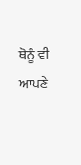ਥੋਨੂੰ ਵੀ ਆਪਣੇ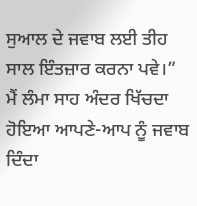ਸੁਆਲ ਦੇ ਜਵਾਬ ਲਈ ਤੀਹ ਸਾਲ ਇੰਤਜ਼ਾਰ ਕਰਨਾ ਪਵੇ।” ਮੈਂ ਲੰਮਾ ਸਾਹ ਅੰਦਰ ਖਿੱਚਦਾ ਹੋਇਆ ਆਪਣੇ-ਆਪ ਨੂੰ ਜਵਾਬ ਦਿੰਦਾ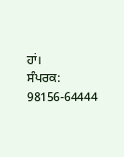ਹਾਂ।
ਸੰਪਰਕ: 98156-64444